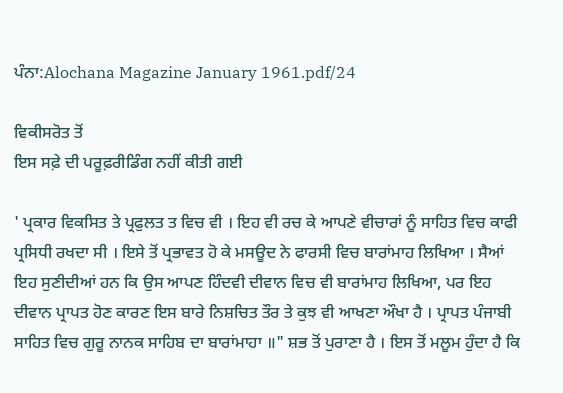ਪੰਨਾ:Alochana Magazine January 1961.pdf/24

ਵਿਕੀਸਰੋਤ ਤੋਂ
ਇਸ ਸਫ਼ੇ ਦੀ ਪਰੂਫ਼ਰੀਡਿੰਗ ਨਹੀਂ ਕੀਤੀ ਗਈ

' ਪ੍ਰਕਾਰ ਵਿਕਸਿਤ ਤੇ ਪ੍ਰਫੁਲਤ ਤ ਵਿਚ ਵੀ । ਇਹ ਵੀ ਰਚ ਕੇ ਆਪਣੇ ਵੀਚਾਰਾਂ ਨੂੰ ਸਾਹਿਤ ਵਿਚ ਕਾਫੀ ਪ੍ਰਸਿਧੀ ਰਖਦਾ ਸੀ । ਇਸੇ ਤੋਂ ਪ੍ਰਭਾਵਤ ਹੋ ਕੇ ਮਸਊਦ ਨੇ ਫਾਰਸੀ ਵਿਚ ਬਾਰਾਂਮਾਹ ਲਿਖਿਆ । ਸੈਆਂ ਇਹ ਸੁਣੀਦੀਆਂ ਹਨ ਕਿ ਉਸ ਆਪਣ ਹਿੰਦਵੀ ਦੀਵਾਨ ਵਿਚ ਵੀ ਬਾਰਾਂਮਾਹ ਲਿਖਿਆ, ਪਰ ਇਹ ਦੀਵਾਨ ਪ੍ਰਾਪਤ ਹੋਣ ਕਾਰਣ ਇਸ ਬਾਰੇ ਨਿਸ਼ਚਿਤ ਤੌਰ ਤੇ ਕੁਝ ਵੀ ਆਖਣਾ ਔਖਾ ਹੈ । ਪ੍ਰਾਪਤ ਪੰਜਾਬੀ ਸਾਹਿਤ ਵਿਚ ਗੁਰੂ ਨਾਨਕ ਸਾਹਿਬ ਦਾ ਬਾਰਾਂਮਾਹਾ ॥" ਸ਼ਭ ਤੋਂ ਪੁਰਾਣਾ ਹੈ । ਇਸ ਤੋਂ ਮਲੂਮ ਹੁੰਦਾ ਹੈ ਕਿ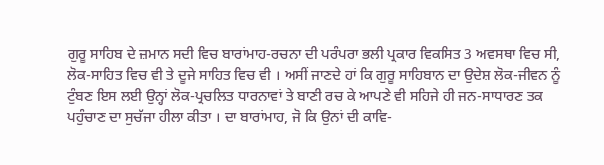ਗੁਰੂ ਸਾਹਿਬ ਦੇ ਜ਼ਮਾਨ ਸਦੀ ਵਿਚ ਬਾਰਾਂਮਾਹ-ਰਚਨਾ ਦੀ ਪਰੰਪਰਾ ਭਲੀ ਪ੍ਰਕਾਰ ਵਿਕਸਿਤ 3 ਅਵਸਥਾ ਵਿਚ ਸੀ, ਲੋਕ-ਸਾਹਿਤ ਵਿਚ ਵੀ ਤੇ ਦੂਜੇ ਸਾਹਿਤ ਵਿਚ ਵੀ । ਅਸੀਂ ਜਾਣਦੇ ਹਾਂ ਕਿ ਗੁਰੂ ਸਾਹਿਬਾਨ ਦਾ ਉਦੇਸ਼ ਲੋਕ-ਜੀਵਨ ਨੂੰ ਟੁੰਬਣ ਇਸ ਲਈ ਉਨ੍ਹਾਂ ਲੋਕ-ਪ੍ਰਚਲਿਤ ਧਾਰਨਾਵਾਂ ਤੇ ਬਾਣੀ ਰਚ ਕੇ ਆਪਣੇ ਵੀ ਸਹਿਜੇ ਹੀ ਜਨ-ਸਾਧਾਰਣ ਤਕ ਪਹੁੰਚਾਣ ਦਾ ਸੁਚੱਜਾ ਹੀਲਾ ਕੀਤਾ । ਦਾ ਬਾਰਾਂਮਾਹ, ਜੋ ਕਿ ਉਨਾਂ ਦੀ ਕਾਵਿ-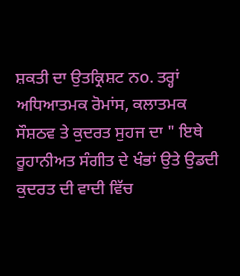ਸ਼ਕਤੀ ਦਾ ਉਤਕ੍ਰਿਸ਼ਟ ਨo. ਤਰ੍ਹਾਂ ਅਧਿਆਤਮਕ ਰੋਮਾਂਸ, ਕਲਾਤਮਕ ਸੌਸ਼ਠਵ ਤੇ ਕੁਦਰਤ ਸੁਹਜ ਦਾ " ਇਥੇ ਰੂਹਾਨੀਅਤ ਸੰਗੀਤ ਦੇ ਖੰਭਾਂ ਉਤੇ ਉਡਦੀ ਕੁਦਰਤ ਦੀ ਵਾਦੀ ਵਿੱਚ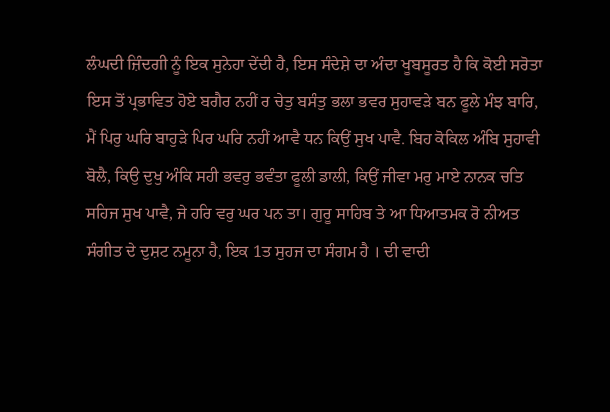ਲੰਘਦੀ ਜ਼ਿੰਦਗੀ ਨੂੰ ਇਕ ਸੁਨੇਹਾ ਦੇਂਦੀ ਹੈ, ਇਸ ਸੰਦੇਸ਼ੇ ਦਾ ਅੰਦਾ ਖੂਬਸੂਰਤ ਹੈ ਕਿ ਕੋਈ ਸਰੋਤਾ ਇਸ ਤੋਂ ਪ੍ਰਭਾਵਿਤ ਹੋਏ ਬਗੈਰ ਨਹੀਂ ਰ ਚੇਤੁ ਬਸੰਤੁ ਭਲਾ ਭਵਰ ਸੁਹਾਵੜੇ ਬਨ ਫੂਲੇ ਮੰਝ ਬਾਰਿ, ਮੈਂ ਪਿਰੁ ਘਰਿ ਬਾਹੁੜੇ ਪਿਰ ਘਰਿ ਨਹੀਂ ਆਵੈ ਧਨ ਕਿਉਂ ਸੁਖ ਪਾਵੈ. ਬਿਹ ਕੋਕਿਲ ਅੰਬਿ ਸੁਹਾਵੀ ਬੋਲੈ, ਕਿਉ ਦੁਖੁ ਅੰਕਿ ਸਹੀ ਭਵਰੁ ਭਵੰਤਾ ਫੂਲੀ ਡਾਲੀ, ਕਿਉਂ ਜੀਵਾ ਮਰੁ ਮਾਏ ਨਾਨਕ ਚਤਿ ਸਹਿਜ ਸੁਖ ਪਾਵੈ, ਜੇ ਹਰਿ ਵਰੁ ਘਰ ਪਨ ਤਾ। ਗੁਰੂ ਸਾਹਿਬ ਤੇ ਆ ਧਿਆਤਮਕ ਰੋ ਨੀਅਤ ਸੰਗੀਤ ਦੇ ਦੁਸ਼ਟ ਨਮੂਨਾ ਹੈ, ਇਕ 1ਤ ਸੁਹਜ ਦਾ ਸੰਗਮ ਹੈ । ਦੀ ਵਾਦੀ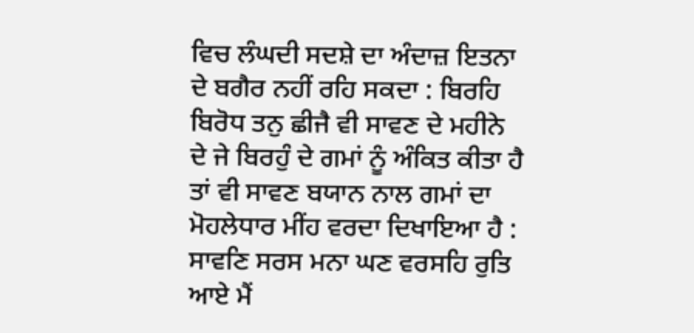ਵਿਚ ਲੰਘਦੀ ਸਦਸ਼ੇ ਦਾ ਅੰਦਾਜ਼ ਇਤਨਾ ਦੇ ਬਗੈਰ ਨਹੀਂ ਰਹਿ ਸਕਦਾ : ਬਿਰਹਿ ਬਿਰੋਧ ਤਨੁ ਛੀਜੈ ਵੀ ਸਾਵਣ ਦੇ ਮਹੀਨੇ ਦੇ ਜੇ ਬਿਰਹੁੰ ਦੇ ਗਮਾਂ ਨੂੰ ਅੰਕਿਤ ਕੀਤਾ ਹੈ ਤਾਂ ਵੀ ਸਾਵਣ ਬਯਾਨ ਨਾਲ ਗਮਾਂ ਦਾ ਮੋਹਲੇਧਾਰ ਮੀਂਹ ਵਰਦਾ ਦਿਖਾਇਆ ਹੈ : ਸਾਵਣਿ ਸਰਸ ਮਨਾ ਘਣ ਵਰਸਹਿ ਰੁਤਿ ਆਏ ਮੈਂ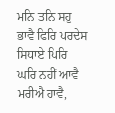ਮਨਿ ਤਨਿ ਸਹੁ ਭਾਵੈ ਫਿਰਿ ਪਰਦੇਸ ਸਿਧਾਏ ਪਿਰਿ ਘਰਿ ਨਹੀਂ ਆਵੈ ਮਰੀਐ ਹਾਵੈ,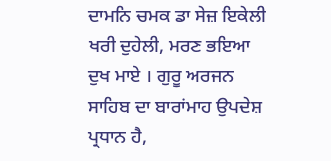ਦਾਮਨਿ ਚਮਕ ਡਾ ਸੇਜ਼ ਇਕੇਲੀ ਖਰੀ ਦੁਹੇਲੀ, ਮਰਣ ਭਇਆ ਦੁਖ ਮਾਏ । ਗੁਰੂ ਅਰਜਨ ਸਾਹਿਬ ਦਾ ਬਾਰਾਂਮਾਹ ਉਪਦੇਸ਼ ਪ੍ਰਧਾਨ ਹੈ,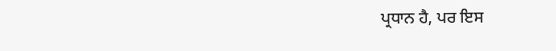ਪ੍ਰਧਾਨ ਹੈ, ਪਰ ਇਸ